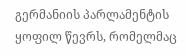გერმანიის პარლამენტის ყოფილ წევრს, რომელმაც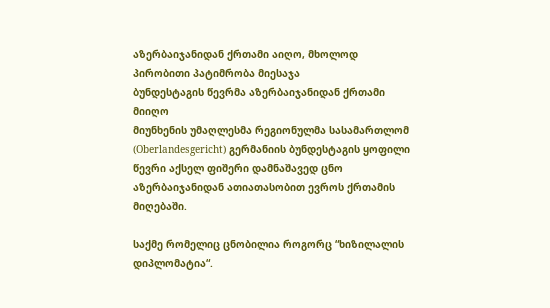აზერბაიჯანიდან ქრთამი აიღო, მხოლოდ პირობითი პატიმრობა მიესაჯა
ბუნდესტაგის წევრმა აზერბაიჯანიდან ქრთამი მიიღო
მიუნხენის უმაღლესმა რეგიონულმა სასამართლომ (Oberlandesgericht) გერმანიის ბუნდესტაგის ყოფილი წევრი აქსელ ფიშერი დამნაშავედ ცნო აზერბაიჯანიდან ათიათასობით ევროს ქრთამის მიღებაში.

საქმე რომელიც ცნობილია როგორც “ხიზილალის დიპლომატია“.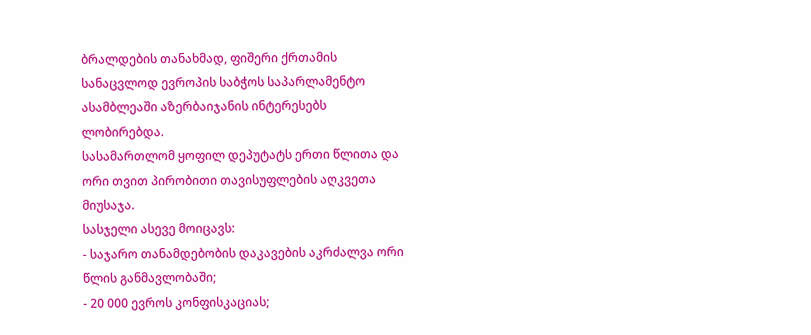ბრალდების თანახმად, ფიშერი ქრთამის სანაცვლოდ ევროპის საბჭოს საპარლამენტო ასამბლეაში აზერბაიჯანის ინტერესებს ლობირებდა.
სასამართლომ ყოფილ დეპუტატს ერთი წლითა და ორი თვით პირობითი თავისუფლების აღკვეთა მიუსაჯა.
სასჯელი ასევე მოიცავს:
- საჯარო თანამდებობის დაკავების აკრძალვა ორი წლის განმავლობაში;
- 20 000 ევროს კონფისკაციას;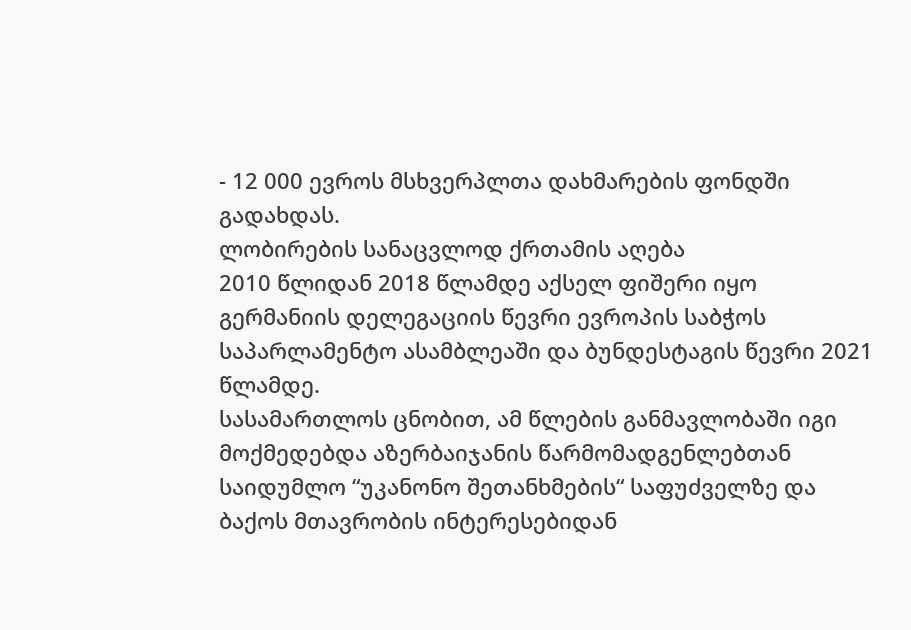- 12 000 ევროს მსხვერპლთა დახმარების ფონდში გადახდას.
ლობირების სანაცვლოდ ქრთამის აღება
2010 წლიდან 2018 წლამდე აქსელ ფიშერი იყო გერმანიის დელეგაციის წევრი ევროპის საბჭოს საპარლამენტო ასამბლეაში და ბუნდესტაგის წევრი 2021 წლამდე.
სასამართლოს ცნობით, ამ წლების განმავლობაში იგი მოქმედებდა აზერბაიჯანის წარმომადგენლებთან საიდუმლო “უკანონო შეთანხმების“ საფუძველზე და ბაქოს მთავრობის ინტერესებიდან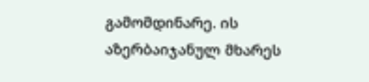გამომდინარე. ის აზერბაიჯანულ მხარეს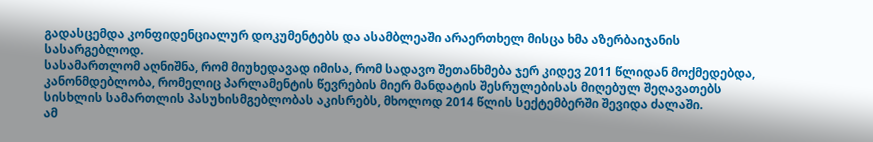გადასცემდა კონფიდენციალურ დოკუმენტებს და ასამბლეაში არაერთხელ მისცა ხმა აზერბაიჯანის სასარგებლოდ.
სასამართლომ აღნიშნა, რომ მიუხედავად იმისა, რომ სადავო შეთანხმება ჯერ კიდევ 2011 წლიდან მოქმედებდა, კანონმდებლობა, რომელიც პარლამენტის წევრების მიერ მანდატის შესრულებისას მიღებულ შეღავათებს სისხლის სამართლის პასუხისმგებლობას აკისრებს, მხოლოდ 2014 წლის სექტემბერში შევიდა ძალაში.
ამ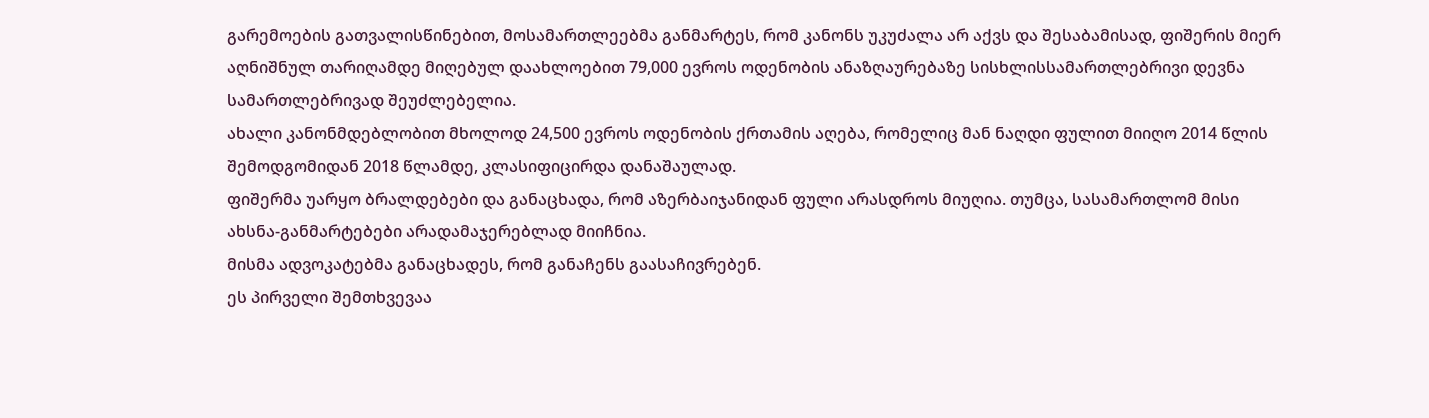გარემოების გათვალისწინებით, მოსამართლეებმა განმარტეს, რომ კანონს უკუძალა არ აქვს და შესაბამისად, ფიშერის მიერ აღნიშნულ თარიღამდე მიღებულ დაახლოებით 79,000 ევროს ოდენობის ანაზღაურებაზე სისხლისსამართლებრივი დევნა სამართლებრივად შეუძლებელია.
ახალი კანონმდებლობით მხოლოდ 24,500 ევროს ოდენობის ქრთამის აღება, რომელიც მან ნაღდი ფულით მიიღო 2014 წლის შემოდგომიდან 2018 წლამდე, კლასიფიცირდა დანაშაულად.
ფიშერმა უარყო ბრალდებები და განაცხადა, რომ აზერბაიჯანიდან ფული არასდროს მიუღია. თუმცა, სასამართლომ მისი ახსნა-განმარტებები არადამაჯერებლად მიიჩნია.
მისმა ადვოკატებმა განაცხადეს, რომ განაჩენს გაასაჩივრებენ.
ეს პირველი შემთხვევაა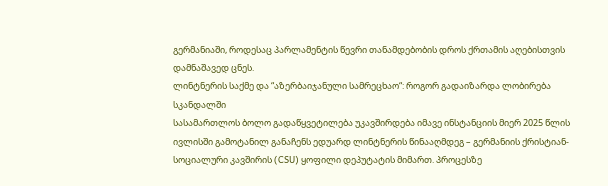გერმანიაში, როდესაც პარლამენტის წევრი თანამდებობის დროს ქრთამის აღებისთვის დამნაშავედ ცნეს.
ლინტნერის საქმე და “აზერბაიჯანული სამრეცხაო“: როგორ გადაიზარდა ლობირება სკანდალში
სასამართლოს ბოლო გადაწყვეტილება უკავშირდება იმავე ინსტანციის მიერ 2025 წლის ივლისში გამოტანილ განაჩენს ედუარდ ლინტნერის წინააღმდეგ – გერმანიის ქრისტიან-სოციალური კავშირის (CSU) ყოფილი დეპუტატის მიმართ. პროცესზე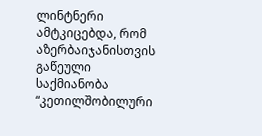ლინტნერი ამტკიცებდა, რომ აზერბაიჯანისთვის გაწეული საქმიანობა “კეთილშობილური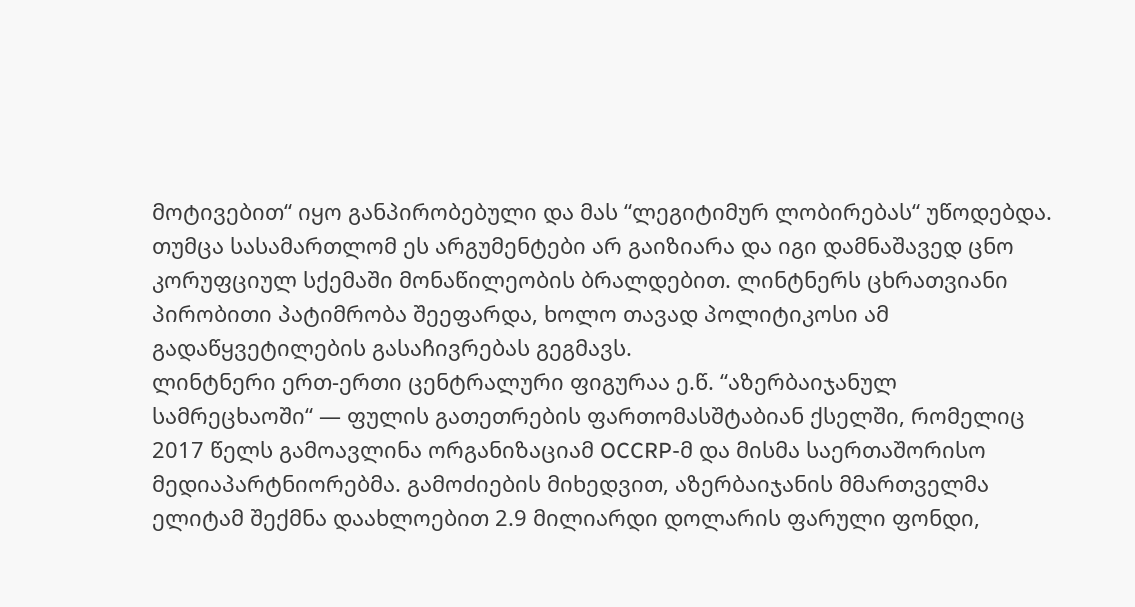მოტივებით“ იყო განპირობებული და მას “ლეგიტიმურ ლობირებას“ უწოდებდა.
თუმცა სასამართლომ ეს არგუმენტები არ გაიზიარა და იგი დამნაშავედ ცნო კორუფციულ სქემაში მონაწილეობის ბრალდებით. ლინტნერს ცხრათვიანი პირობითი პატიმრობა შეეფარდა, ხოლო თავად პოლიტიკოსი ამ გადაწყვეტილების გასაჩივრებას გეგმავს.
ლინტნერი ერთ-ერთი ცენტრალური ფიგურაა ე.წ. “აზერბაიჯანულ სამრეცხაოში“ — ფულის გათეთრების ფართომასშტაბიან ქსელში, რომელიც 2017 წელს გამოავლინა ორგანიზაციამ OCCRP-მ და მისმა საერთაშორისო მედიაპარტნიორებმა. გამოძიების მიხედვით, აზერბაიჯანის მმართველმა ელიტამ შექმნა დაახლოებით 2.9 მილიარდი დოლარის ფარული ფონდი,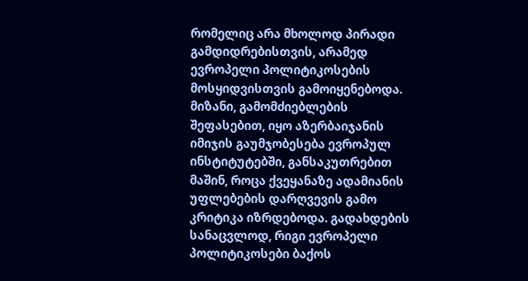რომელიც არა მხოლოდ პირადი გამდიდრებისთვის, არამედ ევროპელი პოლიტიკოსების მოსყიდვისთვის გამოიყენებოდა.
მიზანი, გამომძიებლების შეფასებით, იყო აზერბაიჯანის იმიჯის გაუმჯობესება ევროპულ ინსტიტუტებში, განსაკუთრებით მაშინ, როცა ქვეყანაზე ადამიანის უფლებების დარღვევის გამო კრიტიკა იზრდებოდა. გადახდების სანაცვლოდ, რიგი ევროპელი პოლიტიკოსები ბაქოს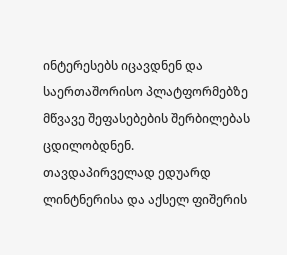ინტერესებს იცავდნენ და საერთაშორისო პლატფორმებზე მწვავე შეფასებების შერბილებას ცდილობდნენ.
თავდაპირველად ედუარდ ლინტნერისა და აქსელ ფიშერის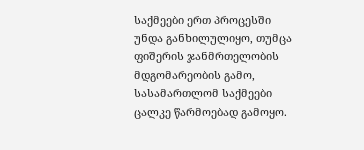საქმეები ერთ პროცესში უნდა განხილულიყო, თუმცა ფიშერის ჯანმრთელობის მდგომარეობის გამო, სასამართლომ საქმეები ცალკე წარმოებად გამოყო.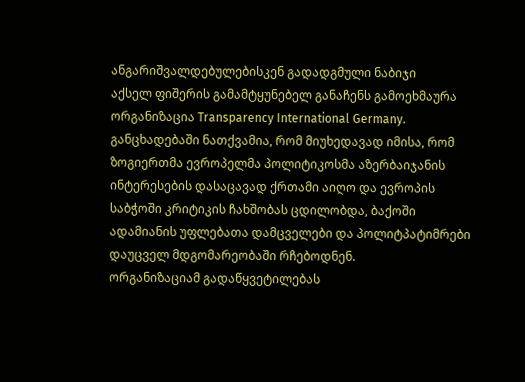ანგარიშვალდებულებისკენ გადადგმული ნაბიჯი
აქსელ ფიშერის გამამტყუნებელ განაჩენს გამოეხმაურა ორგანიზაცია Transparency International Germany. განცხადებაში ნათქვამია, რომ მიუხედავად იმისა, რომ ზოგიერთმა ევროპელმა პოლიტიკოსმა აზერბაიჯანის ინტერესების დასაცავად ქრთამი აიღო და ევროპის საბჭოში კრიტიკის ჩახშობას ცდილობდა, ბაქოში ადამიანის უფლებათა დამცველები და პოლიტპატიმრები დაუცველ მდგომარეობაში რჩებოდნენ.
ორგანიზაციამ გადაწყვეტილებას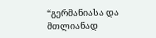“გერმანიასა და მთლიანად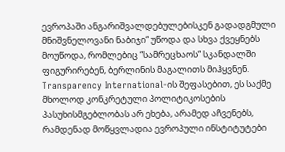ევროპაში ანგარიშვალდებულებისკენ გადადგმული მნიშვნელოვანი ნაბიჯი“ უწოდა და სხვა ქვეყნებს მოუწოდა, რომლებიც “სამრეცხაოს“ სკანდალში ფიგურირებენ, ბერლინის მაგალითს მიჰყვნენ.
Transparency International-ის შეფასებით, ეს საქმე მხოლოდ კონკრეტული პოლიტიკოსების პასუხისმგებლობას არ ეხება, არამედ აჩვენებს, რამდენად მოწყვლადია ევროპული ინსტიტუტები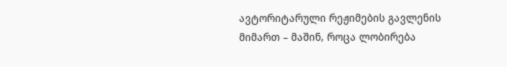ავტორიტარული რეჟიმების გავლენის მიმართ – მაშინ, როცა ლობირება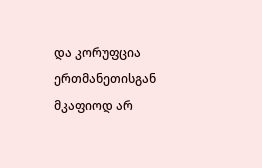და კორუფცია ერთმანეთისგან მკაფიოდ არ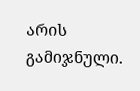არის გამიჯნული.